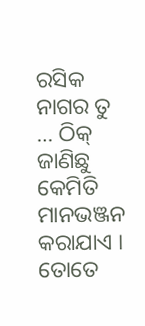ରସିକ ନାଗର ତୁ … ଠିକ୍ ଜାଣିଛୁ କେମିତି ମାନଭଞ୍ଜନ କରାଯାଏ । ତୋତେ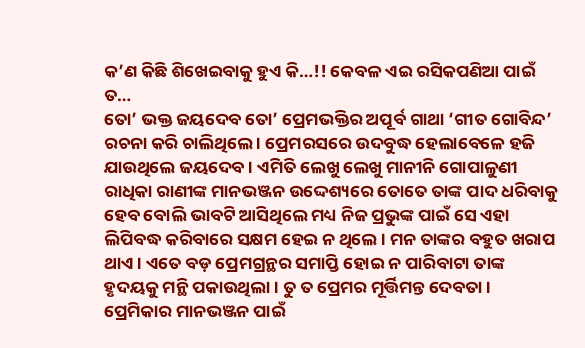କ’ଣ କିଛି ଶିଖେଇବାକୁ ହୁଏ କି…!! କେବଳ ଏଇ ରସିକପଣିଆ ପାଇଁ ତ…
ତୋ’ ଭକ୍ତ ଜୟଦେବ ତୋ’ ପ୍ରେମଭକ୍ତିର ଅପୂର୍ବ ଗାଥା ‘ଗୀତ ଗୋବିନ୍ଦ’ ରଚନା କରି ଚାଲିଥିଲେ । ପ୍ରେମରସରେ ଉଦବୁଦ୍ଧ ହେଲାବେଳେ ହଜି ଯାଉଥିଲେ ଜୟଦେବ । ଏମିତି ଲେଖୁ ଲେଖୁ ମାନୀନି ଗୋପାଳୁଣୀ ରାଧିକା ରାଣୀଙ୍କ ମାନଭଞ୍ଜନ ଉଦ୍ଦେଶ୍ୟରେ ତୋତେ ତାଙ୍କ ପାଦ ଧରିବାକୁ ହେବ ବୋଲି ଭାବଟି ଆସିଥିଲେ ମଧ୍ୟ ନିଜ ପ୍ରଭୁଙ୍କ ପାଇଁ ସେ ଏହା ଲିପିବଦ୍ଧ କରିବାରେ ସକ୍ଷମ ହେଇ ନ ଥିଲେ । ମନ ତାଙ୍କର ବହୁତ ଖରାପ ଥାଏ । ଏତେ ବଡ଼ ପ୍ରେମଗ୍ରନ୍ଥର ସମାପ୍ତି ହୋଇ ନ ପାରିବାଟା ତାଙ୍କ ହୃଦୟକୁ ମନ୍ଥି ପକାଉଥିଲା । ତୁ ତ ପ୍ରେମର ମୂର୍ତ୍ତିମନ୍ତ ଦେବତା । ପ୍ରେମିକାର ମାନଭଞ୍ଜନ ପାଇଁ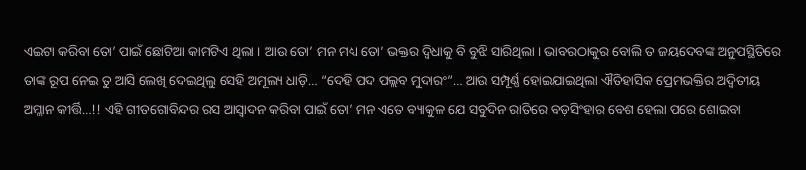ଏଇଟା କରିବା ତୋ’ ପାଇଁ ଛୋଟିଆ କାମଟିଏ ଥିଲା । ଆଉ ତୋ’ ମନ ମଧ୍ୟ ତୋ’ ଭକ୍ତର ଦ୍ୱିଧାକୁ ବି ବୁଝି ସାରିଥିଲା । ଭାବରଠାକୁର ବୋଲି ତ ଜୟଦେବଙ୍କ ଅନୁପସ୍ଥିତିରେ ତାଙ୍କ ରୂପ ନେଇ ତୁ ଆସି ଲେଖି ଦେଇଥିଲୁ ସେହି ଅମୂଲ୍ୟ ଧାଡ଼ି… “ଦେହି ପଦ ପଲ୍ଲବ ମୁଦାରଂ”… ଆଉ ସମ୍ପୂର୍ଣ୍ଣ ହୋଇଯାଇଥିଲା ଐତିହାସିକ ପ୍ରେମଭକ୍ତିର ଅଦ୍ୱିତୀୟ ଅମ୍ଳାନ କୀର୍ତ୍ତି…!! ଏହି ଗୀତଗୋବିନ୍ଦର ରସ ଆସ୍ଵାଦନ କରିବା ପାଇଁ ତୋ’ ମନ ଏତେ ବ୍ୟାକୁଳ ଯେ ସବୁଦିନ ରାତିରେ ବଡ଼ସିଂହାର ବେଶ ହେଲା ପରେ ଶୋଇବା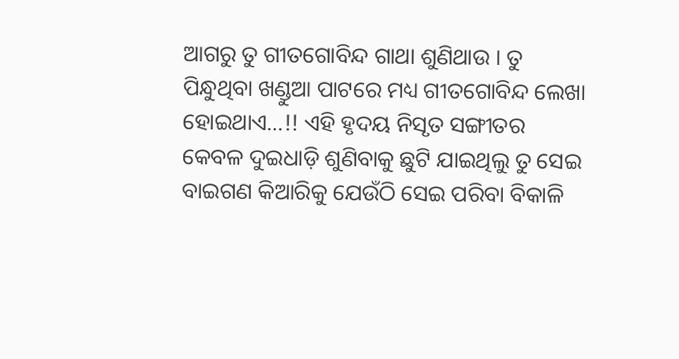ଆଗରୁ ତୁ ଗୀତଗୋବିନ୍ଦ ଗାଥା ଶୁଣିଥାଉ । ତୁ ପିନ୍ଧୁଥିବା ଖଣ୍ଡୁଆ ପାଟରେ ମଧ୍ୟ ଗୀତଗୋବିନ୍ଦ ଲେଖା ହୋଇଥାଏ…!! ଏହି ହୃଦୟ ନିସୃତ ସଙ୍ଗୀତର କେବଳ ଦୁଇଧାଡ଼ି ଶୁଣିବାକୁ ଛୁଟି ଯାଇଥିଲୁ ତୁ ସେଇ ବାଇଗଣ କିଆରିକୁ ଯେଉଁଠି ସେଇ ପରିବା ବିକାଳି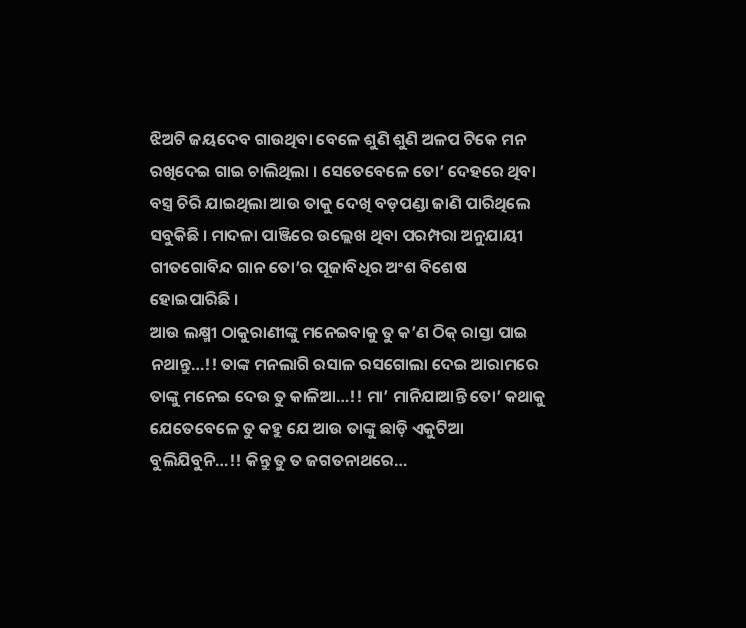ଝିଅଟି ଜୟଦେବ ଗାଉଥିବା ବେଳେ ଶୁଣି ଶୁଣି ଅଳପ ଟିକେ ମନ ରଖିଦେଇ ଗାଇ ଚାଲିଥିଲା । ସେତେବେଳେ ତୋ’ ଦେହରେ ଥିବା ବସ୍ତ୍ର ଚିରି ଯାଇଥିଲା ଆଉ ତାକୁ ଦେଖି ବଡ଼ପଣ୍ଡା ଜାଣି ପାରିଥିଲେ ସବୁକିଛି । ମାଦଳା ପାଞ୍ଜିରେ ଉଲ୍ଲେଖ ଥିବା ପରମ୍ପରା ଅନୁଯାୟୀ ଗୀତଗୋବିନ୍ଦ ଗାନ ତୋ’ର ପୂଜାବିଧିର ଅଂଶ ବିଶେଷ ହୋଇପାରିଛି ।
ଆଉ ଲକ୍ଷ୍ମୀ ଠାକୁରାଣୀଙ୍କୁ ମନେଇବାକୁ ତୁ କ’ଣ ଠିକ୍ ରାସ୍ତା ପାଇ ନଥାନ୍ତୁ…!! ତାଙ୍କ ମନଲାଗି ରସାଳ ରସଗୋଲା ଦେଇ ଆରାମରେ ତାଙ୍କୁ ମନେଇ ଦେଉ ତୁ କାଳିଆ…!! ମା’ ମାନିଯାଆନ୍ତି ତୋ’ କଥାକୁ ଯେତେବେଳେ ତୁ କହୁ ଯେ ଆଉ ତାଙ୍କୁ ଛାଡ଼ି ଏକୁଟିଆ ବୁଲିଯିବୁନି…!! କିନ୍ତୁ ତୁ ତ ଜଗତନାଥରେ…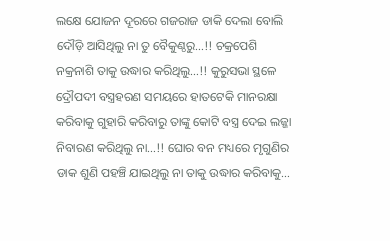ଲକ୍ଷେ ଯୋଜନ ଦୂରରେ ଗଜରାଜ ଡାକି ଦେଲା ବୋଲି ଦୌଡ଼ି ଆସିଥିଲୁ ନା ତୁ ବୈକୁଣ୍ଠରୁ…!! ଚକ୍ରପେଶି ନକ୍ରନାଶି ତାକୁ ଉଦ୍ଧାର କରିଥିଲୁ…!! କୁରୁସଭା ସ୍ଥଳେ ଦ୍ରୌପଦୀ ବସ୍ତ୍ରହରଣ ସମୟରେ ହାତଟେକି ମାନରକ୍ଷା କରିବାକୁ ଗୁହାରି କରିବାରୁ ତାଙ୍କୁ କୋଟି ବସ୍ତ୍ର ଦେଇ ଲଜ୍ଜା ନିବାରଣ କରିଥିଲୁ ନା…!! ଘୋର ବନ ମଧ୍ୟରେ ମୃଗୁଣିର ଡାକ ଶୁଣି ପହଞ୍ଚି ଯାଇଥିଲୁ ନା ତାକୁ ଉଦ୍ଧାର କରିବାକୁ…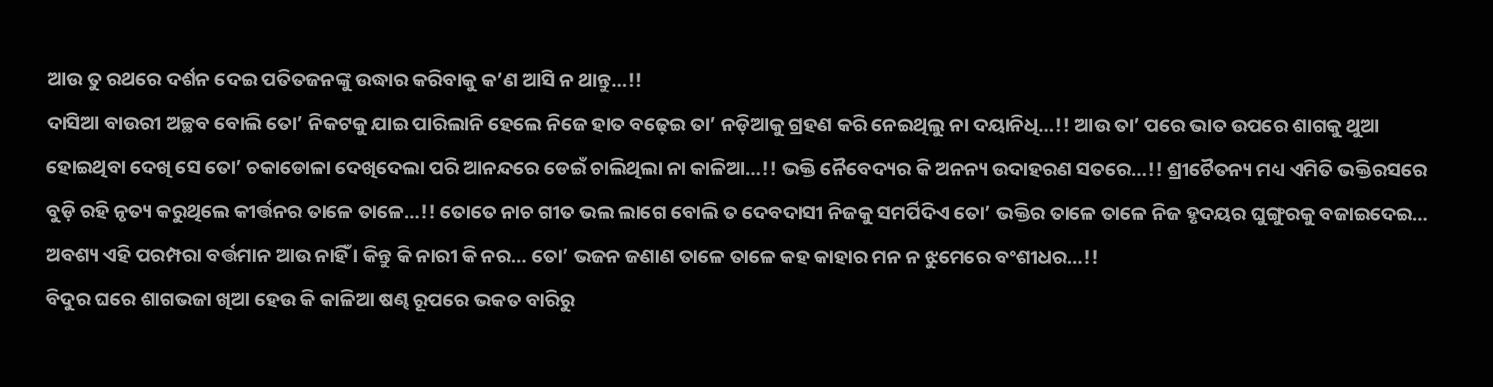ଆଉ ତୁ ରଥରେ ଦର୍ଶନ ଦେଇ ପତିତଜନଙ୍କୁ ଉଦ୍ଧାର କରିବାକୁ କ’ଣ ଆସି ନ ଥାନ୍ତୁ…!!
ଦାସିଆ ବାଉରୀ ଅଚ୍ଛବ ବୋଲି ତୋ’ ନିକଟକୁ ଯାଇ ପାରିଲାନି ହେଲେ ନିଜେ ହାତ ବଢ଼େଇ ତା’ ନଡ଼ିଆକୁ ଗ୍ରହଣ କରି ନେଇଥିଲୁ ନା ଦୟାନିଧି…!! ଆଉ ତା’ ପରେ ଭାତ ଉପରେ ଶାଗକୁ ଥୁଆ ହୋଇଥିବା ଦେଖି ସେ ତୋ’ ଚକାଡୋଳା ଦେଖିଦେଲା ପରି ଆନନ୍ଦରେ ଡେଇଁ ଚାଲିଥିଲା ନା କାଳିଆ…!! ଭକ୍ତି ନୈବେଦ୍ୟର କି ଅନନ୍ୟ ଉଦାହରଣ ସତରେ…!! ଶ୍ରୀଚୈତନ୍ୟ ମଧ୍ୟ ଏମିତି ଭକ୍ତିରସରେ ବୁଡ଼ି ରହି ନୃତ୍ୟ କରୁଥିଲେ କୀର୍ତ୍ତନର ତାଳେ ତାଳେ…!! ତୋତେ ନାଚ ଗୀତ ଭଲ ଲାଗେ ବୋଲି ତ ଦେବଦାସୀ ନିଜକୁ ସମର୍ପିଦିଏ ତୋ’ ଭକ୍ତିର ତାଳେ ତାଳେ ନିଜ ହୃଦୟର ଘୁଙ୍ଗୁରକୁ ବଜାଇଦେଇ… ଅବଶ୍ୟ ଏହି ପରମ୍ପରା ବର୍ତ୍ତମାନ ଆଉ ନାହିଁ । କିନ୍ତୁ କି ନାରୀ କି ନର… ତୋ’ ଭଜନ ଜଣାଣ ତାଳେ ତାଳେ କହ କାହାର ମନ ନ ଝୁମେରେ ବଂଶୀଧର…!!
ବିଦୁର ଘରେ ଶାଗଭଜା ଖିଆ ହେଉ କି କାଳିଆ ଷଣ୍ଢ ରୂପରେ ଭକତ ବାରିରୁ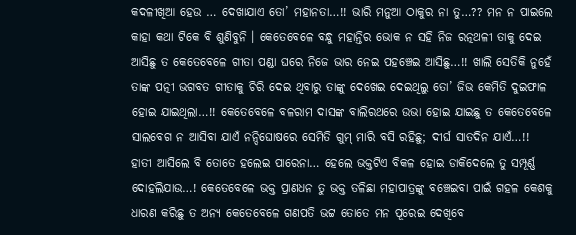କଦଳୀଖିଆ ହେଉ … ଦେଖାଯାଏ ତୋ’ ମହାନତା…!! ଭାରି ମନୁଆ ଠାକୁର ନା ତୁ…?? ମନ ନ ପାଇଲେ କାହା କଥା ଟିକେ ବି ଶୁଣିବୁନି । କେତେବେଳେ ବନ୍ଧୁ ମହାନ୍ତିର ଭୋକ ନ ସହି ନିଜ ରତ୍ନଥଳୀ ତାକୁ ଦେଇ ଆସିଛୁ ତ କେତେବେଳେ ଗୀତା ପଣ୍ଡା ଘରେ ନିଜେ ଭାର ନେଇ ପହଞ୍ଚେଇ ଆସିଛୁ…!! ଖାଲି ସେତିକି ନୁହେଁ ତାଙ୍କ ପତ୍ନୀ ଭଗବତ ଗୀତାକୁ ଚିରି ଦେଇ ଥିବାରୁ ତାଙ୍କୁ ଦେଖେଇ ଦେଇଥିଲୁ ତୋ’ ଜିଭ କେମିତି ଦୁଇଫାଳ ହୋଇ ଯାଇଥିଲା…!! କେତେବେଳେ ବଳରାମ ଦାସଙ୍କ ବାଲିରଥରେ ଉଭା ହୋଇ ଯାଇଛୁ ତ କେତେବେଳେ ସାଲବେଗ ନ ଆସିବା ଯାଏଁ ନନ୍ଦିଘୋଷରେ ସେମିତି ଗୁମ୍ ମାରି ବସି ରହିଛୁ; ଦୀର୍ଘ ସାତଦିନ ଯାଏଁ…!! ହାତୀ ଆସିଲେ ବି ତୋତେ ହଲେଇ ପାରେନା… ହେଲେ ଭକ୍ତଟିଏ ବିକଳ ହୋଇ ଡାକିଦେଲେ ତୁ ସମ୍ପୂର୍ଣ୍ଣ ଦୋହଲିଯାଉ…! କେତେବେଳେ ଭକ୍ତ ପ୍ରାଣଧନ ତୁ ଭକ୍ତ ତଳିଛା ମହାପାତ୍ରଙ୍କୁ ବଞ୍ଚେଇବା ପାଇଁ ଗହଳ କେଶକୁ ଧାରଣ କରିଛୁ ତ ଅନ୍ୟ କେତେବେଳେ ଗଣପତି ଭଟ୍ଟ ତୋତେ ମନ ପୂରେଇ ଦେଖିବେ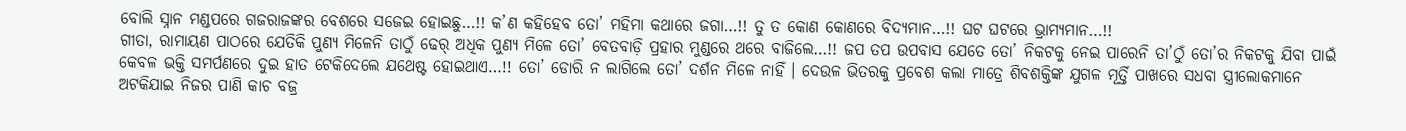ବୋଲି ସ୍ନାନ ମଣ୍ଡପରେ ଗଜରାଜଙ୍କର ବେଶରେ ସଜେଇ ହୋଇଛୁ…!! କ’ଣ କହିହେବ ତୋ’ ମହିମା କଥାରେ ଜଗା…!! ତୁ ତ କୋଣ କୋଣରେ ବିଦ୍ୟମାନ…!! ଘଟ ଘଟରେ ଭ୍ରାମ୍ୟମାନ…!!
ଗୀତା, ରାମାୟଣ ପାଠରେ ଯେତିକି ପୁଣ୍ୟ ମିଳେନି ତାଠୁଁ ଢେର୍ ଅଧିକ ପୁଣ୍ୟ ମିଳେ ତୋ’ ବେତବାଡ଼ି ପ୍ରହାର ମୁଣ୍ଡରେ ଥରେ ବାଜିଲେ…!! ଜପ ତପ ଉପବାସ ଯେତେ ତୋ’ ନିକଟକୁ ନେଇ ପାରେନି ତା’ଠୁଁ ତୋ’ର ନିକଟକୁ ଯିବା ପାଇଁ କେବଳ ଭକ୍ତି ସମର୍ପଣରେ ଦୁଇ ହାତ ଟେକିଦେଲେ ଯଥେଷ୍ଟ ହୋଇଥାଏ…!! ତୋ’ ଡୋରି ନ ଲାଗିଲେ ତୋ’ ଦର୍ଶନ ମିଳେ ନାହିଁ । ଦେଉଳ ଭିତରକୁ ପ୍ରବେଶ କଲା ମାତ୍ରେ ଶିବଶକ୍ତିଙ୍କ ଯୁଗଳ ମୂର୍ତ୍ତି ପାଖରେ ସଧବା ସ୍ତ୍ରୀଲୋକମାନେ ଅଟକିଯାଇ ନିଜର ପାଣି କାଚ ବଜ୍ର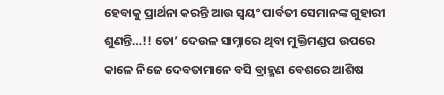ହେବାକୁ ପ୍ରାର୍ଥନା କରନ୍ତି ଆଉ ସ୍ଵୟଂ ପାର୍ବତୀ ସେମାନଙ୍କ ଗୁହାରୀ ଶୁଣନ୍ତି…!! ତୋ’ ଦେଉଳ ସାମ୍ନାରେ ଥିବା ମୁକ୍ତିମଣ୍ଡପ ଉପରେ କାଳେ ନିଜେ ଦେବତାମାନେ ବସି ବ୍ରାହ୍ମଣ ବେଶରେ ଆଶିଷ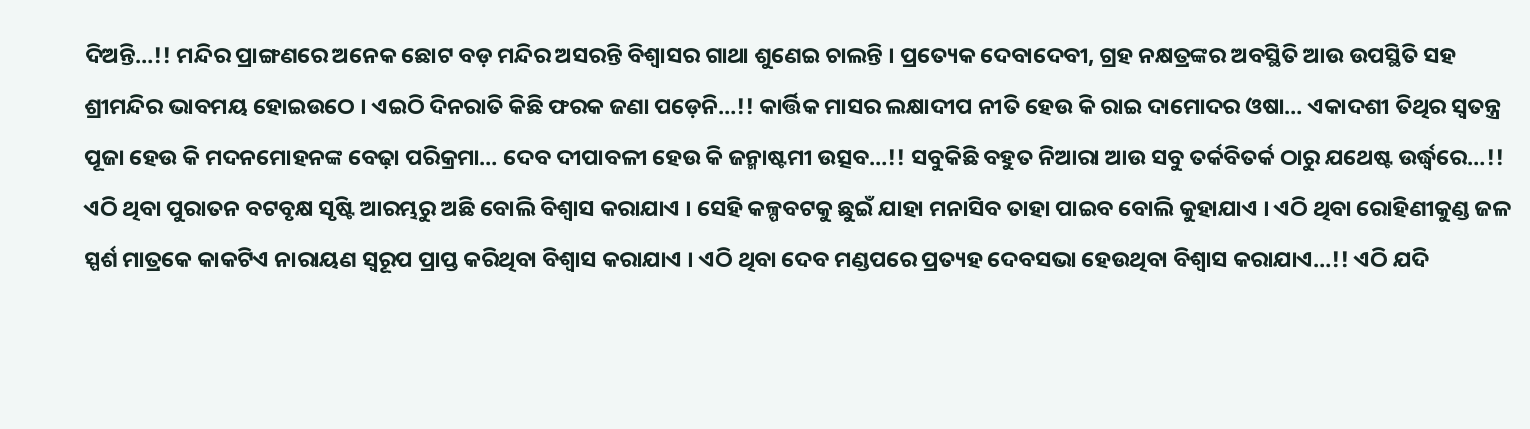ଦିଅନ୍ତି…!! ମନ୍ଦିର ପ୍ରାଙ୍ଗଣରେ ଅନେକ ଛୋଟ ବଡ଼ ମନ୍ଦିର ଅସରନ୍ତି ବିଶ୍ଵାସର ଗାଥା ଶୁଣେଇ ଚାଲନ୍ତି । ପ୍ରତ୍ୟେକ ଦେବାଦେବୀ, ଗ୍ରହ ନକ୍ଷତ୍ରଙ୍କର ଅବସ୍ଥିତି ଆଉ ଉପସ୍ଥିତି ସହ ଶ୍ରୀମନ୍ଦିର ଭାବମୟ ହୋଇଉଠେ । ଏଇଠି ଦିନରାତି କିଛି ଫରକ ଜଣା ପଡ଼େନି…!! କାର୍ତ୍ତିକ ମାସର ଲକ୍ଷାଦୀପ ନୀତି ହେଉ କି ରାଇ ଦାମୋଦର ଓଷା… ଏକାଦଶୀ ତିଥିର ସ୍ଵତନ୍ତ୍ର ପୂଜା ହେଉ କି ମଦନମୋହନଙ୍କ ବେଢ଼ା ପରିକ୍ରମା… ଦେବ ଦୀପାବଳୀ ହେଉ କି ଜନ୍ମାଷ୍ଟମୀ ଉତ୍ସବ…!! ସବୁକିଛି ବହୁତ ନିଆରା ଆଉ ସବୁ ତର୍କବିତର୍କ ଠାରୁ ଯଥେଷ୍ଟ ଉର୍ଦ୍ଧ୍ୱରେ…!! ଏଠି ଥିବା ପୁରାତନ ବଟବୃକ୍ଷ ସୃଷ୍ଟି ଆରମ୍ଭରୁ ଅଛି ବୋଲି ବିଶ୍ୱାସ କରାଯାଏ । ସେହି କଳ୍ପବଟକୁ ଛୁଇଁ ଯାହା ମନାସିବ ତାହା ପାଇବ ବୋଲି କୁହାଯାଏ । ଏଠି ଥିବା ରୋହିଣୀକୁଣ୍ଡ ଜଳ ସ୍ପର୍ଶ ମାତ୍ରକେ କାକଟିଏ ନାରାୟଣ ସ୍ୱରୂପ ପ୍ରାପ୍ତ କରିଥିବା ବିଶ୍ୱାସ କରାଯାଏ । ଏଠି ଥିବା ଦେବ ମଣ୍ଡପରେ ପ୍ରତ୍ୟହ ଦେବସଭା ହେଉଥିବା ବିଶ୍ୱାସ କରାଯାଏ…!! ଏଠି ଯଦି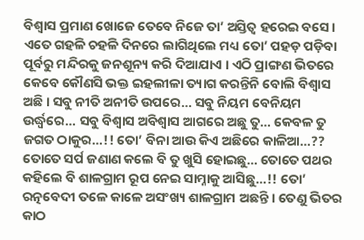ବିଶ୍ୱାସ ପ୍ରମାଣ ଖୋଜେ ତେବେ ନିଜେ ତା’ ଅସ୍ତିତ୍ୱ ହରେଇ ବସେ । ଏତେ ଗହଳି ଚହଳି ଦିନରେ ଲାଗିଥିଲେ ମଧ୍ୟ ତୋ’ ପହଡ଼ ପଡ଼ିବା ପୂର୍ବରୁ ମନ୍ଦିରକୁ ଜନଶୂନ୍ୟ କରି ଦିଆଯାଏ । ଏଠି ପ୍ରାଙ୍ଗଣ ଭିତରେ କେବେ କୌଣସି ଭକ୍ତ ଇହଲୀଳା ତ୍ୟାଗ କରନ୍ତିନି ବୋଲି ବିଶ୍ୱାସ ଅଛି । ସବୁ ନୀତି ଅନୀତି ଉପରେ… ସବୁ ନିୟମ ବେନିୟମ ଉର୍ଦ୍ଧ୍ୱରେ… ସବୁ ବିଶ୍ୱାସ ଅବିଶ୍ୱାସ ଆଗରେ ଅଛୁ ତୁ… କେବଳ ତୁ ଜଗତ ଠାକୁର…!! ତୋ’ ବିନା ଆଉ କିଏ ଅଛିରେ କାଳିଆ…??
ତୋତେ ସର୍ପ ଜଣାଣ କଲେ ବି ତୁ ଖୁସି ହୋଇଛୁ… ତୋତେ ପଥର କହିଲେ ବି ଶାଳଗ୍ରାମ ରୂପ ନେଇ ସାମ୍ନାକୁ ଆସିଛୁ…!! ତୋ’ ରତ୍ନବେଦୀ ତଳେ କାଳେ ଅସଂଖ୍ୟ ଶାଳଗ୍ରାମ ଅଛନ୍ତି । ତେଣୁ ଭିତର କାଠ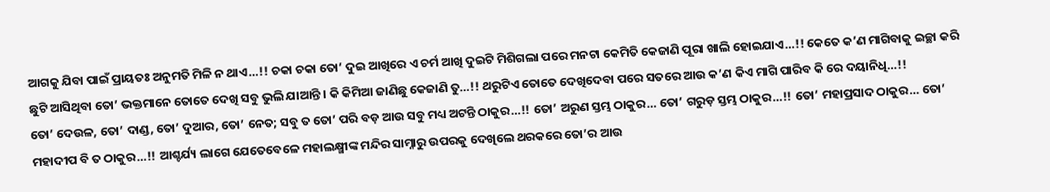ଆଗକୁ ଯିବା ପାଇଁ ପ୍ରାୟତଃ ଅନୁମତି ମିଳି ନ ଥାଏ…!! ଚକା ଚକା ତୋ’ ଦୁଇ ଆଖିରେ ଏ ଚର୍ମ ଆଖି ଦୁଇଟି ମିଶିଗଲା ପରେ ମନଟା କେମିତି କେଜାଣି ପୂରା ଖାଲି ହୋଇଯାଏ…!! କେତେ କ’ଣ ମାଗିବାକୁ ଇଚ୍ଛା କରି ଛୁଟି ଆସିଥିବା ତୋ’ ଭକ୍ତମାନେ ତୋତେ ଦେଖି ସବୁ ଭୁଲି ଯାଆନ୍ତି । କି କିମିଆ ଜାଣିଛୁ କେଜାଣି ତୁ…!! ଥରୁଟିଏ ତୋତେ ଦେଖିଦେବା ପରେ ସତରେ ଆଉ କ’ଣ କିଏ ମାଗି ପାରିବ କି ରେ ଦୟାନିଧି…!!
ତୋ’ ଦେଉଳ, ତୋ’ ଦାଣ୍ଡ, ତୋ’ ଦୁଆର, ତୋ’ ନେତ; ସବୁ ତ ତୋ’ ପରି ବଡ଼ ଆଉ ସବୁ ମଧ୍ୟ ଅଟନ୍ତି ଠାକୁର…!! ତୋ’ ଅରୁଣ ସ୍ତମ୍ଭ ଠାକୁର… ତୋ’ ଗରୁଡ଼ ସ୍ତମ୍ଭ ଠାକୁର…!! ତୋ’ ମହାପ୍ରସାଦ ଠାକୁର… ତୋ’ ମହାଦୀପ ବି ତ ଠାକୁର…!! ଆଶ୍ଚର୍ଯ୍ୟ ଲାଗେ ଯେତେବେଳେ ମହାଲକ୍ଷ୍ମୀଙ୍କ ମନ୍ଦିର ସାମ୍ନାରୁ ଉପରକୁ ଦେଖିଲେ ଥରକରେ ତୋ’ର ଆଉ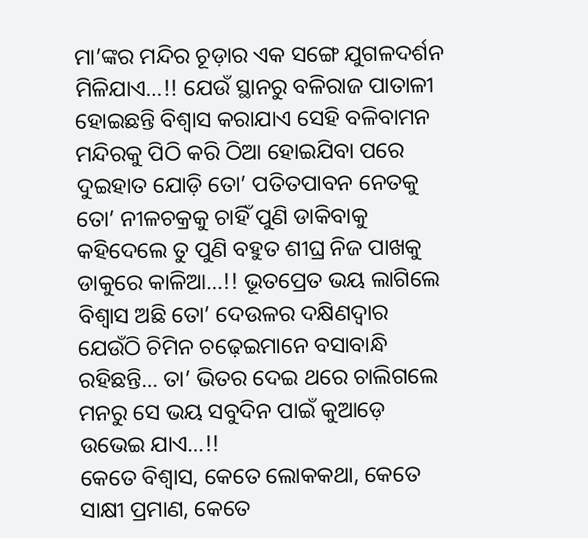ମା’ଙ୍କର ମନ୍ଦିର ଚୂଡ଼ାର ଏକ ସଙ୍ଗେ ଯୁଗଳଦର୍ଶନ ମିଳିଯାଏ…!! ଯେଉଁ ସ୍ଥାନରୁ ବଳିରାଜ ପାତାଳୀ ହୋଇଛନ୍ତି ବିଶ୍ୱାସ କରାଯାଏ ସେହି ବଳିବାମନ ମନ୍ଦିରକୁ ପିଠି କରି ଠିଆ ହୋଇଯିବା ପରେ ଦୁଇହାତ ଯୋଡ଼ି ତୋ’ ପତିତପାବନ ନେତକୁ ତୋ’ ନୀଳଚକ୍ରକୁ ଚାହିଁ ପୁଣି ଡାକିବାକୁ କହିଦେଲେ ତୁ ପୁଣି ବହୁତ ଶୀଘ୍ର ନିଜ ପାଖକୁ ଡାକୁରେ କାଳିଆ…!! ଭୂତପ୍ରେତ ଭୟ ଲାଗିଲେ ବିଶ୍ୱାସ ଅଛି ତୋ’ ଦେଉଳର ଦକ୍ଷିଣଦ୍ଵାର ଯେଉଁଠି ଚିମିନ ଚଢ଼େଇମାନେ ବସାବାନ୍ଧି ରହିଛନ୍ତି… ତା’ ଭିତର ଦେଇ ଥରେ ଚାଲିଗଲେ ମନରୁ ସେ ଭୟ ସବୁଦିନ ପାଇଁ କୁଆଡ଼େ ଉଭେଇ ଯାଏ…!!
କେତେ ବିଶ୍ୱାସ, କେତେ ଲୋକକଥା, କେତେ ସାକ୍ଷୀ ପ୍ରମାଣ, କେତେ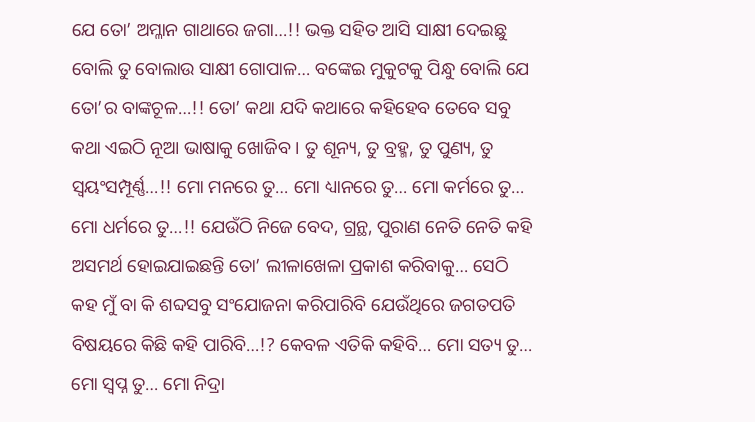ଯେ ତୋ’ ଅମ୍ଳାନ ଗାଥାରେ ଜଗା…!! ଭକ୍ତ ସହିତ ଆସି ସାକ୍ଷୀ ଦେଇଛୁ ବୋଲି ତୁ ବୋଲାଉ ସାକ୍ଷୀ ଗୋପାଳ… ବଙ୍କେଇ ମୁକୁଟକୁ ପିନ୍ଧୁ ବୋଲି ଯେ ତୋ’ର ବାଙ୍କଚୂଳ…!! ତୋ’ କଥା ଯଦି କଥାରେ କହିହେବ ତେବେ ସବୁ କଥା ଏଇଠି ନୂଆ ଭାଷାକୁ ଖୋଜିବ । ତୁ ଶୂନ୍ୟ, ତୁ ବ୍ରହ୍ମ, ତୁ ପୁଣ୍ୟ, ତୁ ସ୍ୱୟଂସମ୍ପୂର୍ଣ୍ଣ…!! ମୋ ମନରେ ତୁ… ମୋ ଧ୍ୟାନରେ ତୁ… ମୋ କର୍ମରେ ତୁ… ମୋ ଧର୍ମରେ ତୁ…!! ଯେଉଁଠି ନିଜେ ବେଦ, ଗ୍ରନ୍ଥ, ପୁରାଣ ନେତି ନେତି କହି ଅସମର୍ଥ ହୋଇଯାଇଛନ୍ତି ତୋ’ ଲୀଳାଖେଳା ପ୍ରକାଶ କରିବାକୁ… ସେଠି କହ ମୁଁ ବା କି ଶବ୍ଦସବୁ ସଂଯୋଜନା କରିପାରିବି ଯେଉଁଥିରେ ଜଗତପତି ବିଷୟରେ କିଛି କହି ପାରିବି…!? କେବଳ ଏତିକି କହିବି… ମୋ ସତ୍ୟ ତୁ… ମୋ ସ୍ୱପ୍ନ ତୁ… ମୋ ନିଦ୍ରା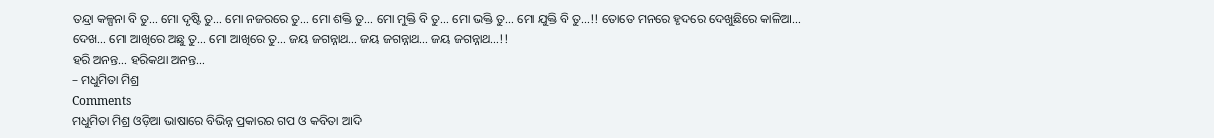ତନ୍ଦ୍ରା କଳ୍ପନା ବି ତୁ… ମୋ ଦୃଷ୍ଟି ତୁ… ମୋ ନଜରରେ ତୁ… ମୋ ଶକ୍ତି ତୁ… ମୋ ମୁକ୍ତି ବି ତୁ… ମୋ ଭକ୍ତି ତୁ… ମୋ ଯୁକ୍ତି ବି ତୁ…!! ତୋତେ ମନରେ ହୃଦରେ ଦେଖୁଛିରେ କାଳିଆ… ଦେଖ… ମୋ ଆଖିରେ ଅଛୁ ତୁ… ମୋ ଆଖିରେ ତୁ… ଜୟ ଜଗନ୍ନାଥ… ଜୟ ଜଗନ୍ନାଥ… ଜୟ ଜଗନ୍ନାଥ…!!
ହରି ଅନନ୍ତ… ହରିକଥା ଅନନ୍ତ…
– ମଧୁମିତା ମିଶ୍ର
Comments
ମଧୁମିତା ମିଶ୍ର ଓଡ଼ିଆ ଭାଷାରେ ବିଭିନ୍ନ ପ୍ରକାରର ଗପ ଓ କବିତା ଆଦି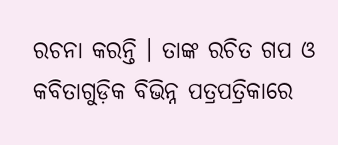ରଚନା କରନ୍ତି । ତାଙ୍କ ରଚିତ ଗପ ଓ କବିତାଗୁଡ଼ିକ ବିଭିନ୍ନ ପତ୍ରପତ୍ରିକାରେ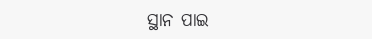ସ୍ଥାନ ପାଇ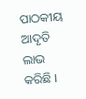ପାଠକୀୟ ଆଦୃତି ଲାଭ କରିଛି ।